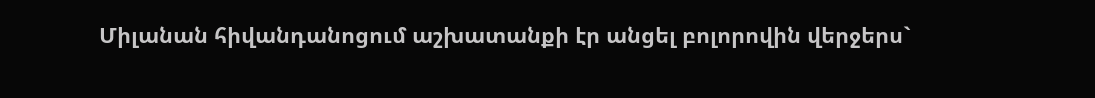Միլանան հիվանդանոցում աշխատանքի էր անցել բոլորովին վերջերս`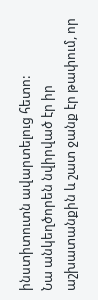ինստիտուտն ավարտելուց հետո:
Նա անկեղծորեն նվիրված էր իր աշխատանքին և շատ ջանք էր թափում, որ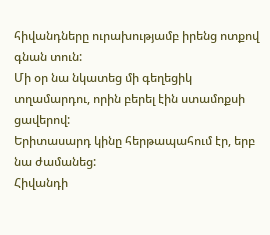հիվանդները ուրախությամբ իրենց ոտքով գնան տուն:
Մի օր նա նկատեց մի գեղեցիկ տղամարդու, որին բերել էին ստամոքսի ցավերով:
Երիտասարդ կինը հերթապահում էր, երբ նա ժամանեց:
Հիվանդի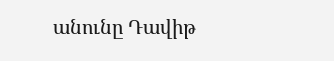անունը Դավիթ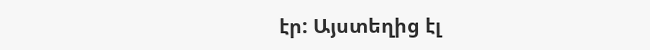էր: Այստեղից էլ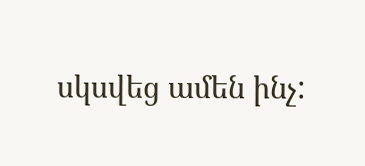սկսվեց ամեն ինչ: